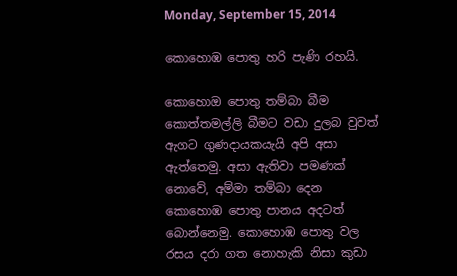Monday, September 15, 2014

කොහොඹ පොතු හරි පැණි රහයි.

කොහොඔ පොතු තම්බා බීම කොත්තමල්ලි බීමට වඩා දුලබ වුවත් ඇගට ගුණදායකයැයි අපි අසා ඇත්තෙමු. අසා ඇතිවා පමණක් නොවේ, අම්මා තම්බා දෙන කොහොඹ පොතු පානය අදටත් බොන්නෙමු. කොහොඹ පොතු වල රසය දරා ගත නොහැකි නිසා කුඩා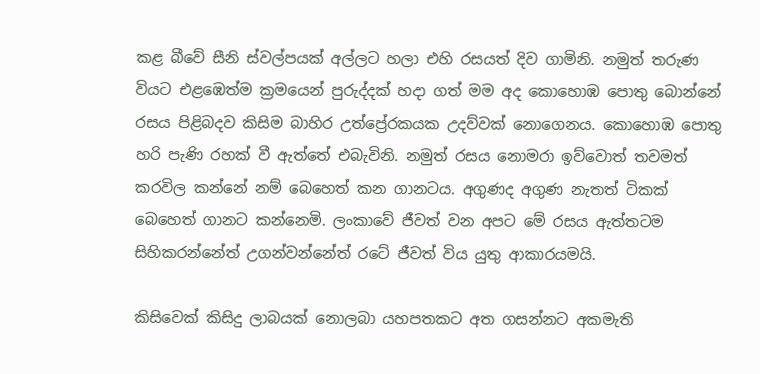කළ බීවේ සීනි ස්වල්පයක් අල්ලට හලා එහි රසයත් දිව ගාමිනි. නමුත් තරුණ වියට එළඹෙත්ම ක්‍රමයෙන් පුරුද්දක් හදා ගත් මම අද කොහොඹ පොතු බොන්නේ රසය පිළිබදව කිසිම බාහිර උත්ප්‍රේරකයක උදව්වක් නොගෙනය. කොහොඹ පොතු හරි පැණි රහක් වී ඇත්තේ එබැවිනි. නමුත් රසය නොමරා ඉව්වොත් තවමත් කරවිල කන්නේ නම් බෙහෙත් කන ගානටය. අගුණද අගුණ නැතත් ටිකක් බෙහෙත් ගානට කන්නෙමි. ලංකාවේ ජීවත් වන අපට මේ රසය ඇත්තටම සිහිකරන්නේත් උගන්වන්නේත් රටේ ජීවත් විය යුතු ආකාරයමයි.

කිසිවෙක් කිසිදු ලාබයක් නොලබා යහපතකට අත ගසන්නට අකමැති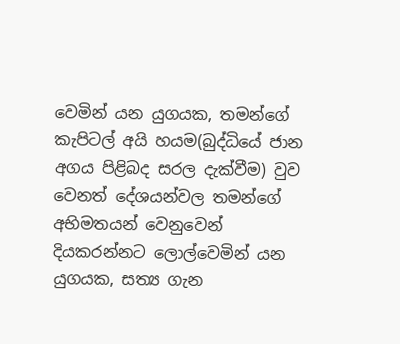වෙමින් යන යුගයක, තමන්ගේ කැපිටල් අයි හයම(බුද්ධියේ ජාන අගය පිළිබද සරල දැක්වීම) වුව වෙනත් දේශයන්වල තමන්ගේ අභිමතයන් වෙනුවෙන් දියකරන්නට ලොල්වෙමින් යන යුගයක, සත්‍ය ගැන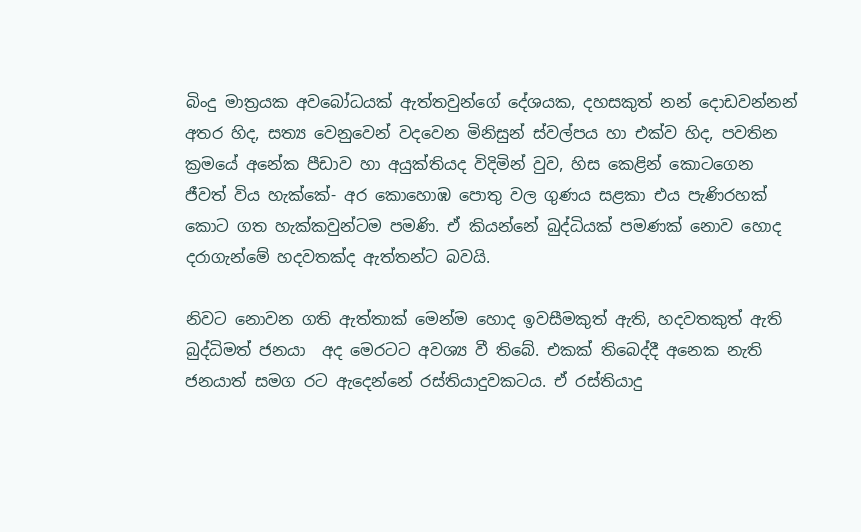බිංදු මාත්‍රයක අවබෝධයක් ඇත්තවුන්ගේ දේශයක, දහසකුත් නන් දොඩවන්නන් අතර හිද, සත්‍ය වෙනුවෙන් වදවෙන මිනිසුන් ස්වල්පය හා එක්ව හිද, පවතින ක්‍රමයේ අනේක පීඩාව හා අයුක්තියද විදිමින් වුව, හිස කෙළින් කොටගෙන  ජීවත් විය හැක්කේ- අර කොහොඹ පොතු වල ගුණය සළකා එය පැණිරහක් කොට ගත හැක්කවුන්ටම පමණි. ඒ කියන්නේ බුද්ධියක් පමණක් නොව හොද දරාගැන්මේ ‍හදවතක්ද ඇත්තන්ට බවයි.

නිවට නොවන ගති ඇත්තාක් මෙන්ම හොද ඉවසීමකුත් ඇති, හදවතකුත් ඇති බුද්ධිමත් ජනයා  අද මෙරටට අවශ්‍ය වී තිබේ. එකක් තිබෙද්දී අනෙක නැති ජනයාත් සමග රට ඇදෙන්නේ රස්තියාදුවකටය. ඒ රස්තියාදු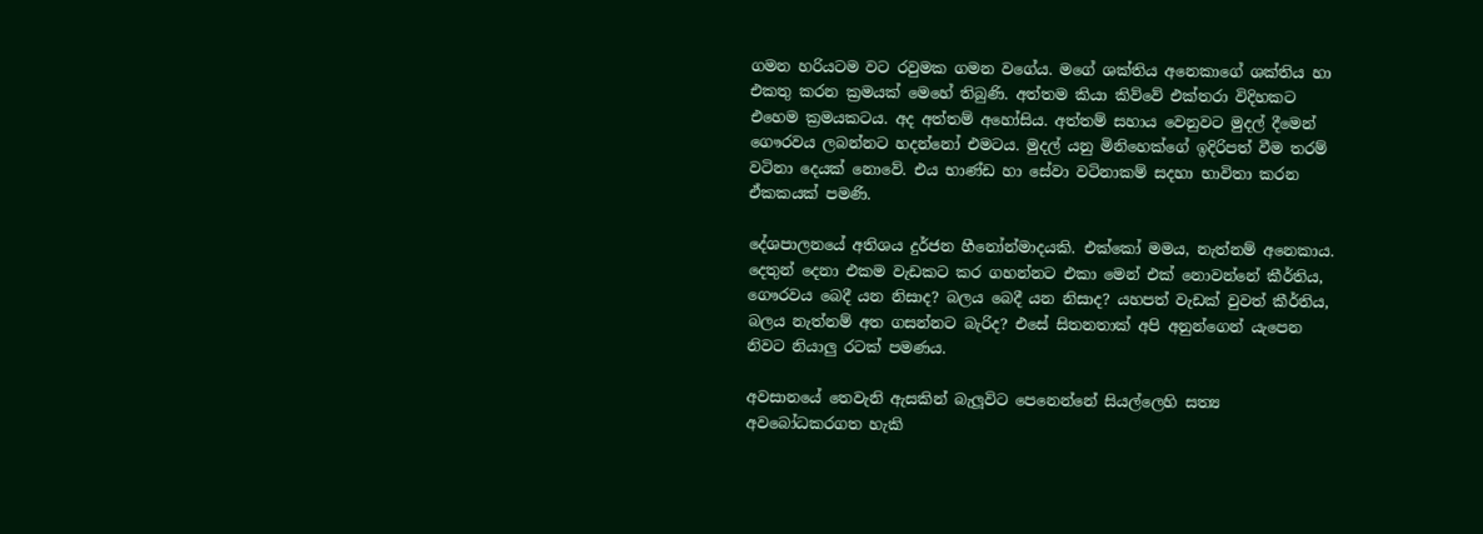ගමන හරියටම වට රවුමක ගමන වගේය. මගේ ශක්තිය අනෙකාගේ ශක්තිය හා එකතු කරන ක්‍රමයක් මෙහේ තිබුණි. අත්තම කියා කිව්වේ එක්තරා විදිහකට එහෙම ක්‍රමයකටය. අද අත්තම් අහෝසිය. අත්තම් සහාය වෙනුවට මුදල් දීමෙන් ගෞරවය ලබන්නට හදන්නෝ එමටය. මුදල් යනු මිනිහෙක්ගේ ඉදිරිපත් වීම තරම් වටිනා දෙයක් නොවේ. එය භාණ්ඩ හා සේවා වටිනාකම් සදහා භාවිතා කරන ඒකකයක් පමණි.

දේශපාලනයේ අතිශය දුර්ජන හීනෝන්මාදයකි. එක්කෝ මමය, නැත්නම් අනෙකාය. දෙතුන් දෙනා එකම වැඩකට කර ගහන්නට එකා මෙන් එක් නොවන්නේ කීර්තිය, ගෞරවය බෙදී යන නිසාද? බලය බෙදී යන නිසාද? යහපත් වැඩක් වුවත් කීර්තිය, බලය නැත්නම් අත ගසන්නට බැරිද? එසේ සිතනතාක් අපි අනුන්ගෙන් යැපෙන නිවට නියාලු රටක් පමණය.

අවසානයේ තෙවැනි ඇසකින් බැලූවිට පෙනෙන්නේ සියල්ලෙහි සත්‍ය අවබෝධකරගත හැකි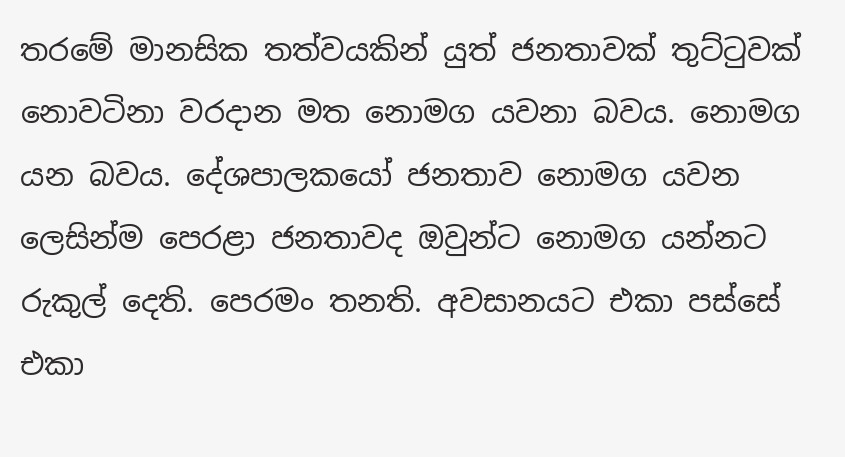තරමේ මානසික තත්වයකින් යුත් ජනතාවක් තුට්ටුවක් නොවටිනා වරදාන මත නොමග යවනා බවය. නොමග යන බවය. දේශපාලකයෝ ජනතාව නොමග යවන ලෙසින්ම පෙරළා ජනතාවද ‍ඔවුන්ට නොමග යන්නට රුකුල් දෙති. පෙරමං තනති. අවසානයට එකා පස්සේ එකා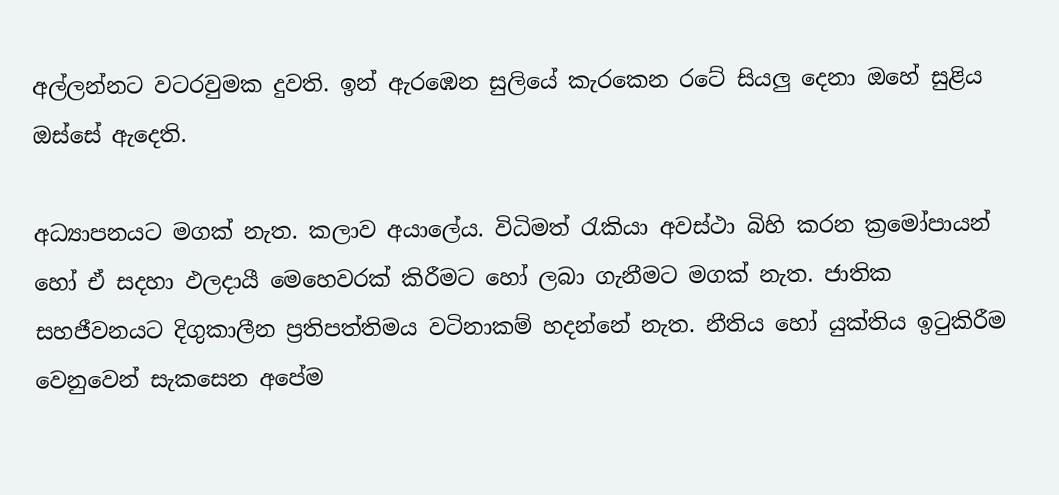අල්ලන්නට වටරවුමක දුවති. ඉන් ඇරඹෙන සුලියේ කැරකෙන රටේ සියලු දෙනා ඔහේ සුළිය ඔස්සේ ඇදෙති.

අධ්‍යාපනයට මගක් නැත. කලාව අයාලේය. විධිමත් රැකියා අවස්ථා බිහි කරන ක්‍රමෝපායන් හෝ ඒ සදහා ඵලදායී මෙහෙවරක් කිරීමට හෝ ලබා ගැනීමට මගක් නැත. ජාතික සහජීවනයට දිගුකාලීන ප්‍රතිපත්තිමය වටිනාකම් හදන්නේ නැත. නීතිය හෝ යුක්තිය ඉටුකිරීම වෙනුවෙන් සැකසෙන අපේම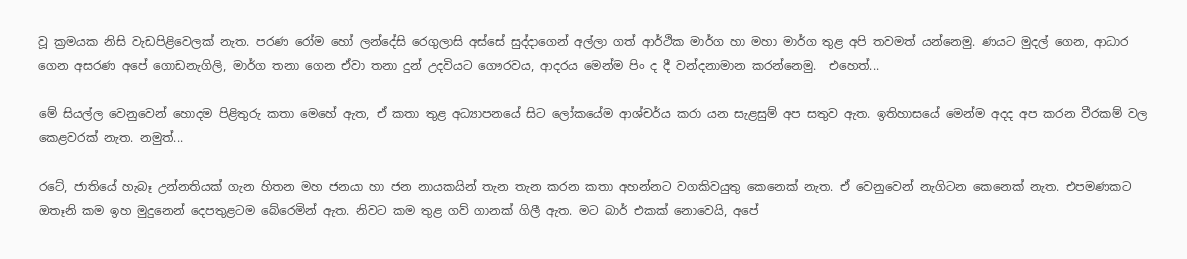වූ ක්‍රමයක නිසි වැඩපිළිවෙලක් නැත. පරණ රෝම හෝ ලන්දේසි රෙගුලාසි අස්සේ සුද්දාගෙන් අල්ලා ගත් ආර්ථික මාර්ග හා මහා මාර්ග තුළ අපි තවමත් යන්නෙමු. ණයට මුදල් ගෙන, ආධාර ගෙන අසරණ අපේ ගොඩනැගිලි, මාර්ග තනා ගෙන ඒවා තනා දුන් උදවියට ගෞරවය, ආදරය මෙන්ම පිං ද දී වන්දනාමාන කරන්නෙමු.  එහෙත්...

මේ සියල්ල වෙනුවෙන් හොදම පිළිතුරු කතා මෙහේ ඇත, ඒ කතා තුළ අධ්‍යාපනයේ සිට ලෝකයේම ආශ්චර්ය කරා යන සැළසුම් අප සතුව ඇත. ඉතිහාසයේ මෙන්ම අදද අප කරන වීරකම් වල කෙළවරක් නැත. නමුත්...

රටේ, ජාතියේ හැබෑ උන්නතියක් ගැන හිතන මහ ජනයා හා ජන නායකයින් තැන තැන කරන කතා අහන්නට වගකිවයුතු කෙනෙක් නැත. ඒ වෙනුවෙන් නැගිටන කෙනෙක් නැත. එපමණකට ඔතෑනි කම ඉහ මුදුනෙන් දෙපතුළටම බේරෙමින් ඇත. නිවට ‍කම තුළ ගව් ගානක් ගිලී ඇත. මට බාර් එකක් නොවෙයි, අපේ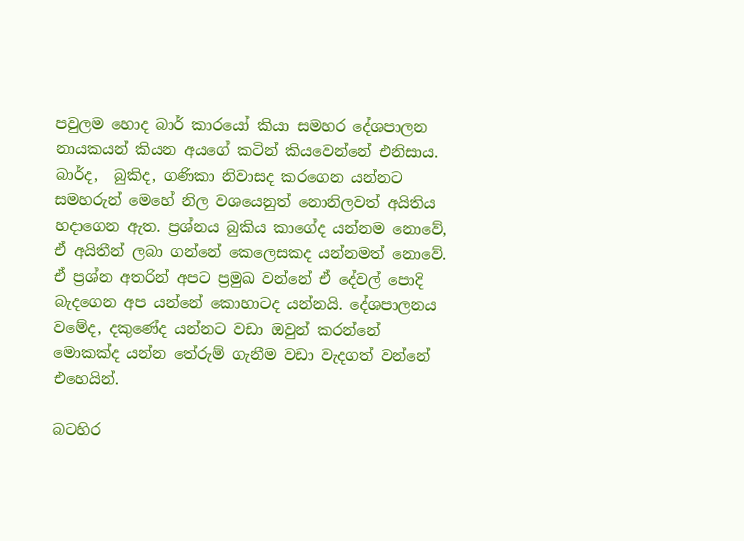පවුලම හොද බාර් කාරයෝ කියා සමහර දේශපාලන නායකයන් කියන අයගේ කටින් කියවෙන්නේ එනිසාය. බාර්ද,  බුකිද, ගණිකා නිවාසද කරගෙන යන්නට සමහරුන් මෙහේ නිල වශයෙනුත් නොනිලවත් අයිතිය හදාගෙන ඇත. ප්‍රශ්නය බුකිය කාගේද යන්නම නොවේ, ඒ අයිතීන් ලබා ගන්නේ කෙලෙසකද යන්නමත් නොවේ. ඒ ප්‍රශ්න අතරින් අපට ප්‍රමුඛ වන්නේ ඒ දේවල් පොදි බැදගෙන අප යන්නේ කොහාටද යන්නයි. දේශපාලනය වමේද, දකුණේද යන්නට වඩා ඔවුන් කරන්නේ මොකක්ද යන්න තේරුම් ගැනීම වඩා වැදගත් වන්නේ එහෙයින්.

බටහිර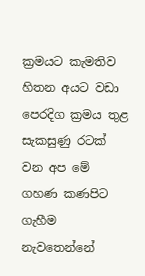ක්‍රමයට කැමතිව හිතන අයට වඩා පෙරදිග ක්‍රමය තුළ සැකසුණු රටක් වන අප මේ ගහණ කණපිට ගැහීම නැවතෙන්නේ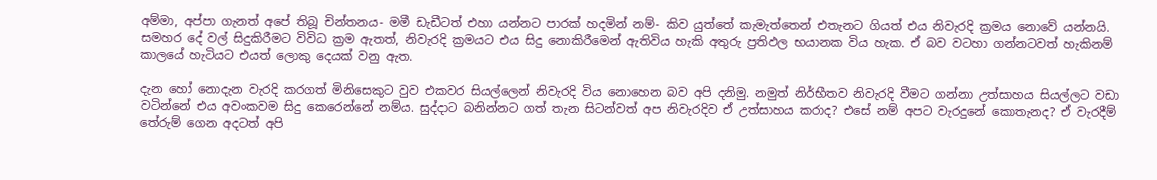අම්මා, අප්පා ගැනත් අපේ තිබූ චින්තනය- මමී ඩැඩීටත් එහා යන්නට පාරක් හදමින් නම්- කිව යුත්තේ කැමැත්තෙන් එතැනට ගියත් එය නිවැරදි ක්‍රමය නොවේ යන්නයි. සමහර දේ වල් සිදුකිරීමට විවිධ ක්‍රම ඇතත්, නිවැරදි ක්‍රමයට එය සිදු නොකිරීමෙන් ඇතිවිය හැකි අතුරු ප්‍රතිඵල භයානක විය හැක. ඒ බව වටහා ගන්නටවත් හැකිනම් කාලයේ හැටියට එයත් ලොකු දෙයක් වනු ඇත.

දැන හෝ නොදැන වැරදි කරගත් මිනිසෙකුට වුව එකවර සියල්ලෙන් නිවැරදි විය නොහෙන බව අපි දනිමු. නමුත් නිර්භීතව නිවැරදි වීමට ගන්නා උත්සාහය සියල්ලට වඩා වටින්නේ එය අවංකවම සිදු කෙරෙන්නේ නම්ය. සුද්දාට බනින්නට ගත් තැන සිටන්වත් අප නිවැරදිව ඒ උත්සාහය කරාද? එසේ නම් අපට වැරදුනේ කොතැනද? ඒ වැරදීම් තේරුම් ගෙන අදටත් අපි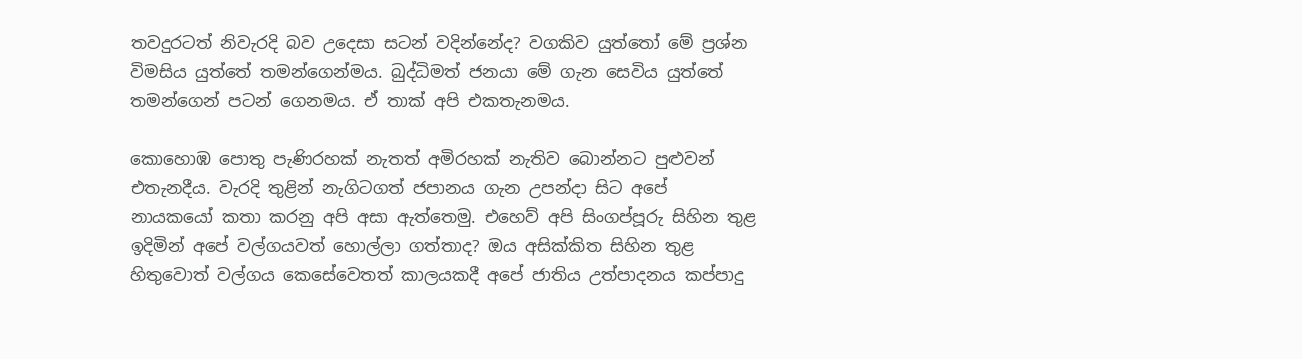තවදුරටත් නිවැරදි බව උදෙසා සටන් වදින්නේද? වගකිව යුත්තෝ මේ ප්‍රශ්න විමසිය යුත්තේ තමන්ගෙන්මය. බුද්ධිමත් ජනයා මේ ගැන සෙවිය යුත්තේ තමන්ගෙන් පටන් ගෙනමය. ඒ තාක් අපි එකතැනමය.

කොහොඹ පොතු පැණිරහක් නැතත් අමිරහක් නැතිව බොන්නට පුළුවන් එතැනදීය. වැරදි තුළින් නැගිටගත් ජපානය ගැන උපන්දා සිට අපේ නායකයෝ කතා කරනු අපි අසා ඇත්තෙමු. එහෙව් අපි සිංගප්පූරු සිහින තුළ ඉදිමින් අපේ වල්ගයවත් හොල්ලා ගත්තාද? ඔය අසික්කිත සිහින තුළ හිතුවොත් වල්ගය කෙසේ‍වෙතත් කාලයකදී අපේ ජාතිය උත්පාදනය කප්පාදු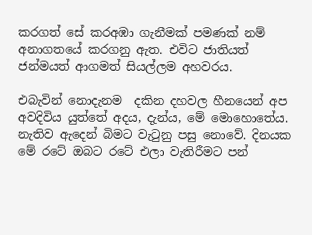කරගත් සේ කරඅඹා ගැනීමක් පමණක් නම් අනාගතයේ කරගනු ඇත. එවිට ජාතියත් ජන්මයත් ආගමත් සියල්ලම අහවරය.

එබැවින් නොදැනම  දකින දහවල හීනයෙන් අප අවදිවිය යුත්තේ අදය, දැන්ය, මේ මොහොතේය. නැතිව ඇදෙන් බිමට වැටුනු පසු නොවේ. දිනයක මේ රටේ ඔබට රටේ එලා වැතිරීමට පන්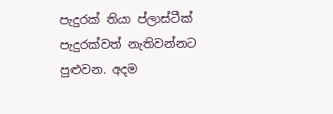පැදුරක් තියා ප්ලාස්ටීක් පැදුරක්වත් නැතිවන්නට පුළුවන. අදම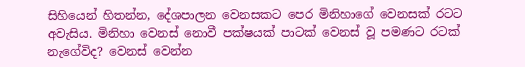සිහියෙන් හිතන්න, දේශපාලන වෙනසකට පෙර මිනිහාගේ වෙනසක් රටට අවැසිය. මිනිහා වෙනස් නොවී පක්ෂයක් පාටක් වෙනස් වූ පමණට රටක් නැගේවිද? වෙනස් වෙන්න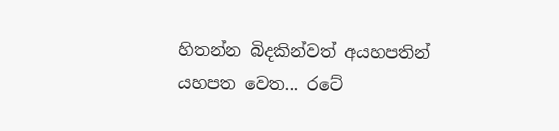හිතන්න බිදකින්වත් අයහපතින් යහපත වෙත... රටේ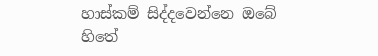හාස්කම් සිද්දවෙන්නෙ ඔබේ හිතේ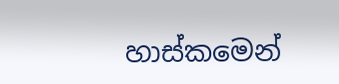හාස්කමෙන්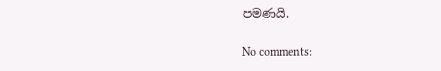පමණයි.

No comments: